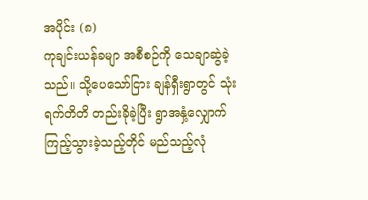အပိုင်း (၈)
ကုချင်းယန်ခမျာ အစီစဉ်ကို သေချာဆွဲခဲ့သည်။ သို့ပေသော်ငြား ချန်ရှီးရွာတွင် သုံးရက်တိတိ တည်းခိုခဲ့ပြီး ရွာအနှံ့လျှောက်ကြည့်သွားခဲ့သည့်တိုင် မည်သည့်လုံ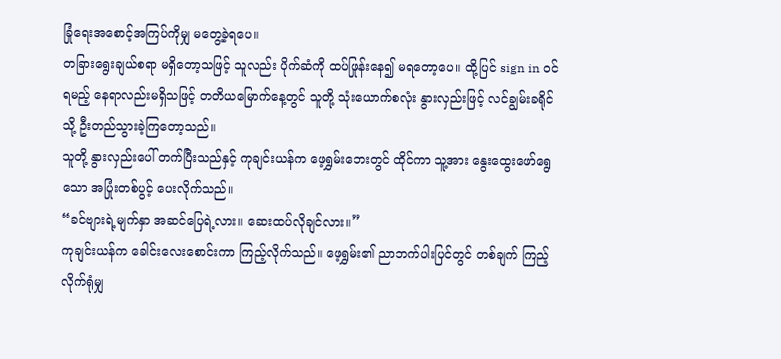ခြုံရေးအစောင့်အကြပ်ကိုမျှ မတွေ့ခဲ့ရပေ။
တခြားရွေးချယ်စရာ မရှိတော့သဖြင့် သူလည်း ပိုက်ဆံကို ထပ်ဖြုန်းနေ၍ မရတော့ပေ။ ထို့ပြင် sign in ဝင်ရမည့် နေရာလည်းမရှိသဖြင့် တတိယမြောက်နေ့တွင် သူတို့ သုံးယောက်စလုံး နွားလှည်းဖြင့် လင်ချွမ်းခရိုင်သို့ ဦးတည်သွားခဲ့ကြတော့သည်။
သူတို့ နွားလှည်းပေါ် တက်ပြီးသည်နှင့် ကုချင်းယန်က ဖေ့ရွှမ်းဘေးတွင် ထိုင်ကာ သူ့အား နွေးထွေးဖော်ရွေသော အပြုံးတစ်ပွင့် ပေးလိုက်သည်။
“ခင်ဗျားရဲ့မျက်နှာ အဆင်ပြေရဲ့လား။ ဆေးထပ်လိုချင်လား။”
ကုချင်းယန်က ခေါင်းလေးစောင်းကာ ကြည့်လိုက်သည်။ ဖေ့ရွှမ်း၏ ညာဘက်ပါးပြင်တွင် တစ်ချက် ကြည့်လိုက်ရုံမျှ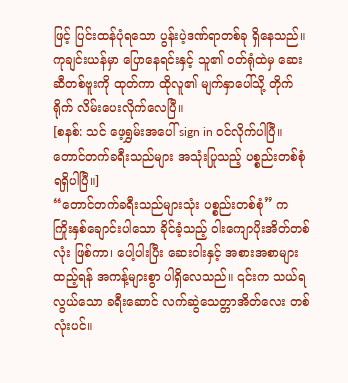ဖြင့် ပြင်းထန်ပုံရသော ပွန်းပဲ့ဒဏ်ရာတစ်ခု ရှိနေသည်။
ကုချင်းယန်မှာ ပြောနေရင်းနှင့် သူ၏ ဝတ်ရုံထဲမှ ဆေးဆီတစ်ဗူးကို ထုတ်ကာ ထိုလူ၏ မျက်နှာပေါ်သို့ တိုက်ရိုက် လိမ်းပေးလိုက်လေပြီ။
[စနစ်: သင် ဖေ့ရွှမ်းအပေါ် sign in ဝင်လိုက်ပါပြီ။ တောင်တက်ခရီးသည်များ အသုံးပြုသည့် ပစ္စည်းတစ်စုံ ရရှိပါပြီ။]
“တောင်တက်ခရီးသည်များသုံး ပစ္စည်းတစ်စုံ” က ကြိုးနှစ်ချောင်းပါသော ခိုင်ခံ့သည့် ဝါးကျောပိုးအိတ်တစ်လုံး ဖြစ်ကာ၊ ပေါ့ပါးပြီး ဆေးဝါးနှင့် အစားအစာများထည့်ရန် အကန့်များစွာ ပါရှိလေသည်။ ၎င်းက သယ်ရလွယ်သော ခရီးဆောင် လက်ဆွဲသေတ္တာအိတ်လေး တစ်လုံးပင်။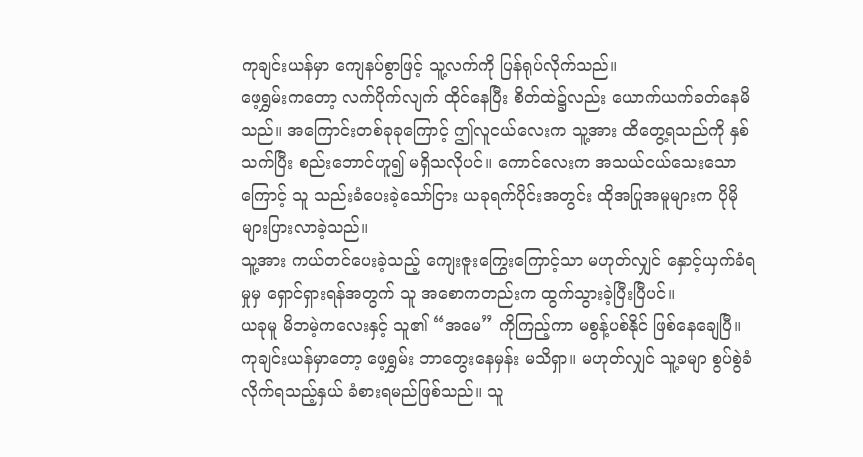ကုချင်းယန်မှာ ကျေနပ်စွာဖြင့် သူ့လက်ကို ပြန်ရုပ်လိုက်သည်။
ဖေ့ရွှမ်းကတော့ လက်ပိုက်လျက် ထိုင်နေပြီး စိတ်ထဲ၌လည်း ယောက်ယက်ခတ်နေမိသည်။ အကြောင်းတစ်ခုခုကြောင့် ဤလူငယ်လေးက သူ့အား ထိတွေ့ရသည်ကို နှစ်သက်ပြီး စည်းဘောင်ဟူ၍ မရှိသလိုပင်။ ကောင်လေးက အသယ်ငယ်သေးသောကြောင့် သူ သည်းခံပေးခဲ့သော်ငြား ယခုရက်ပိုင်းအတွင်း ထိုအပြုအမူများက ပိုမိုများပြားလာခဲ့သည်။
သူ့အား ကယ်တင်ပေးခဲ့သည့် ကျေးဇူးကြွေးကြောင့်သာ မဟုတ်လျှင် နှောင့်ယှက်ခံရမှုမှ ရှောင်ရှားရန်အတွက် သူ အစောကတည်းက ထွက်သွားခဲ့ပြီးပြီပင်။
ယခုမူ မိဘမဲ့ကလေးနှင့် သူ၏ “အမေ” ကိုကြည့်ကာ မစွန့်ပစ်နိုင် ဖြစ်နေချေပြီ။
ကုချင်းယန်မှာတော့ ဖေ့ရွှမ်း ဘာတွေးနေမှန်း မသိရှာ။ မဟုတ်လျှင် သူ့ခမျာ စွပ်စွဲခံလိုက်ရသည့်နှယ် ခံစားရမည်ဖြစ်သည်။ သူ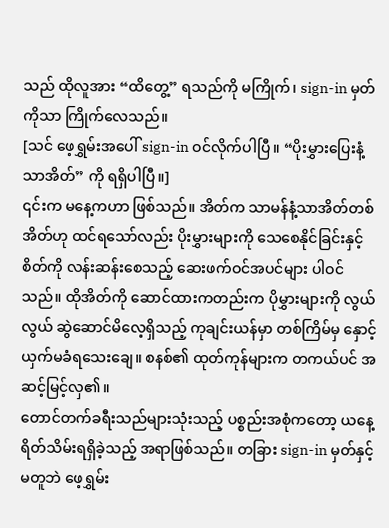သည် ထိုလူအား “ထိတွေ့” ရသည်ကို မကြိုက်၊ sign-in မှတ်ကိုသာ ကြိုက်လေသည်။
[သင် ဖေ့ရွှမ်းအပေါ် sign-in ဝင်လိုက်ပါပြီ။ “ပိုးမွှားပြေးနံ့သာအိတ်” ကို ရရှိပါပြီ။]
၎င်းက မနေ့ကဟာ ဖြစ်သည်။ အိတ်က သာမန်နံ့သာအိတ်တစ်အိတ်ဟု ထင်ရသော်လည်း ပိုးမွှားများကို သေစေနိုင်ခြင်းနှင့် စိတ်ကို လန်းဆန်းစေသည့် ဆေးဖက်ဝင်အပင်များ ပါဝင်သည်။ ထိုအိတ်ကို ဆောင်ထားကတည်းက ပိုမွှားများကို လွယ်လွယ် ဆွဲဆောင်မိလေ့ရှိသည့် ကုချင်းယန်မှာ တစ်ကြိမ်မှ နှောင့်ယှက်မခံရသေးချေ။ စနစ်၏ ထုတ်ကုန်များက တကယ်ပင် အဆင့်မြင့်လှ၏။
တောင်တက်ခရီးသည်များသုံးသည့် ပစ္စည်းအစုံကတော့ ယနေ့ ရိတ်သိမ်းရရှိခဲ့သည့် အရာဖြစ်သည်။ တခြား sign-in မှတ်နှင့် မတူဘဲ ဖေ့ရွှမ်း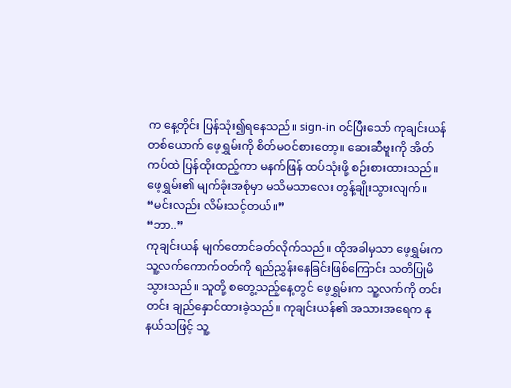က နေ့တိုင်း ပြန်သုံး၍ရနေသည်။ sign-in ဝင်ပြီးသော် ကုချင်းယန်တစ်ယောက် ဖေ့ရွှမ်းကို စိတ်မဝင်စားတော့။ ဆေးဆီဗူးကို အိတ်ကပ်ထဲ ပြန်ထိုးထည့်ကာ မနက်ဖြန် ထပ်သုံးဖို့ စဉ်းစားထားသည်။
ဖေ့ရွှမ်း၏ မျက်ခုံးအစုံမှာ မသိမသာလေး တွန့်ချိုးသွားလျက်။
“မင်းလည်း လိမ်းသင့်တယ်။”
“ဘာ..”
ကုချင်းယန် မျက်တောင်ခတ်လိုက်သည်။ ထိုအခါမှသာ ဖေ့ရွှမ်းက သူ့လက်ကောက်ဝတ်ကို ရည်ညွှန်းနေခြင်းဖြစ်ကြောင်း သတိပြုမိသွားသည်။ သူတို့ စတွေ့သည့်နေ့တွင် ဖေ့ရွှမ်းက သူ့လက်ကို တင်းတင်း ချည်နှောင်ထားခဲ့သည်။ ကုချင်းယန်၏ အသားအရေက နုနယ်သဖြင့် သူ့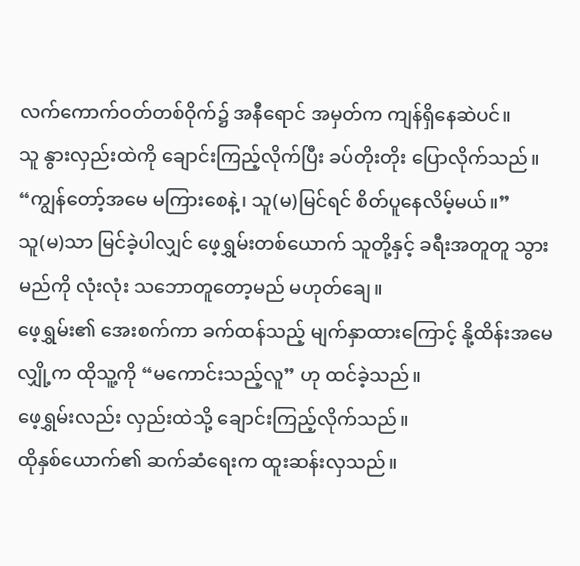လက်ကောက်ဝတ်တစ်ဝိုက်၌ အနီရောင် အမှတ်က ကျန်ရှိနေဆဲပင်။
သူ နွားလှည်းထဲကို ချောင်းကြည့်လိုက်ပြီး ခပ်တိုးတိုး ပြောလိုက်သည်။
“ကျွန်တော့်အမေ မကြားစေနဲ့၊ သူ(မ)မြင်ရင် စိတ်ပူနေလိမ့်မယ်။”
သူ(မ)သာ မြင်ခဲ့ပါလျှင် ဖေ့ရွှမ်းတစ်ယောက် သူတို့နှင့် ခရီးအတူတူ သွားမည်ကို လုံးလုံး သဘောတူတော့မည် မဟုတ်ချေ။
ဖေ့ရွှမ်း၏ အေးစက်ကာ ခက်ထန်သည့် မျက်နှာထားကြောင့် နို့ထိန်းအမေလျှို့က ထိုသူ့ကို “မကောင်းသည့်လူ” ဟု ထင်ခဲ့သည်။
ဖေ့ရွှမ်းလည်း လှည်းထဲသို့ ချောင်းကြည့်လိုက်သည်။
ထိုနှစ်ယောက်၏ ဆက်ဆံရေးက ထူးဆန်းလှသည်။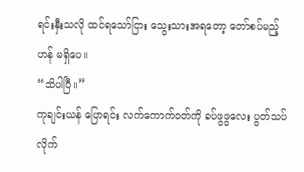ရင်းနှီးသလို ထင်ရသော်ငြား သွေးသားအရတော့ တော်စပ်မည့်ဟန် မရှိပေ။
“သိပါပြီ။”
ကုချင်းယန် ပြောရင်း လက်ကောက်ဝတ်ကို ခပ်ဖွဖွလေး ပွတ်သပ်လိုက်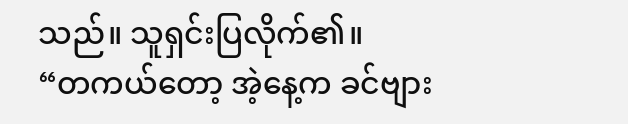သည်။ သူရှင်းပြလိုက်၏။
“တကယ်တော့ အဲ့နေ့က ခင်ဗျား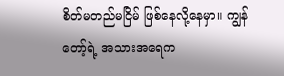စိတ်မတည်မငြိမ် ဖြစ်နေလို့နေမှာ။ ကျွန်တော့်ရဲ့ အသားအရေက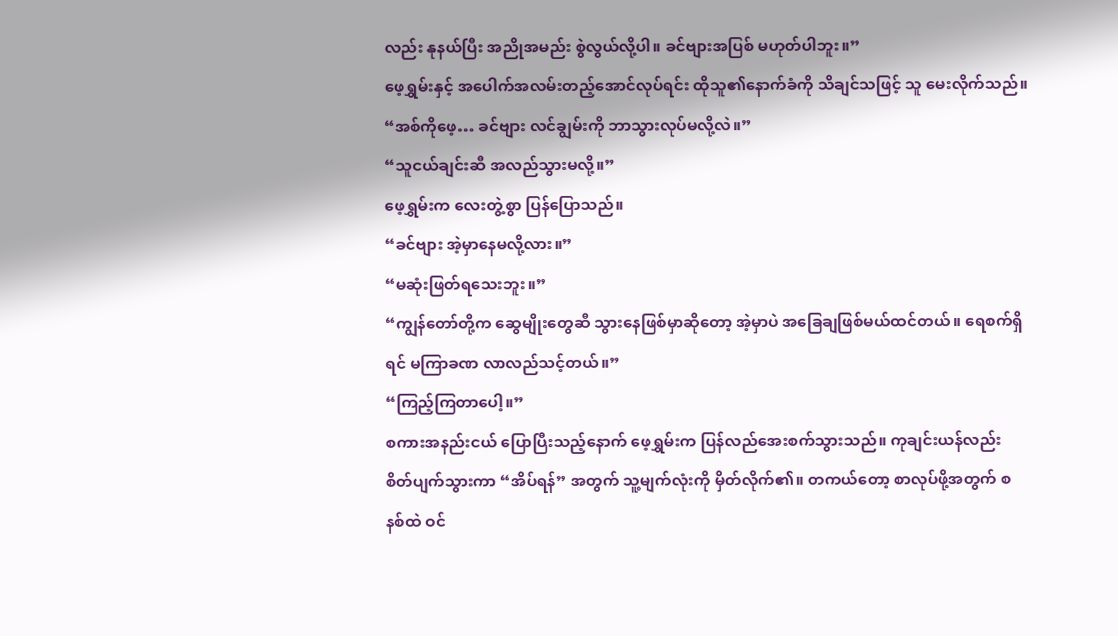လည်း နုနယ်ပြီး အညိုအမည်း စွဲလွယ်လို့ပါ။ ခင်ဗျားအပြစ် မဟုတ်ပါဘူး။”
ဖေ့ရွှမ်းနှင့် အပေါက်အလမ်းတည့်အောင်လုပ်ရင်း ထိုသူ၏နောက်ခံကို သိချင်သဖြင့် သူ မေးလိုက်သည်။
“အစ်ကိုဖေ့… ခင်ဗျား လင်ချွမ်းကို ဘာသွားလုပ်မလို့လဲ။”
“သူငယ်ချင်းဆီ အလည်သွားမလို့။”
ဖေ့ရွှမ်းက လေးတွဲ့စွာ ပြန်ပြောသည်။
“ခင်ဗျား အဲ့မှာနေမလို့လား။”
“မဆုံးဖြတ်ရသေးဘူး။”
“ကျွန်တော်တို့က ဆွေမျိုးတွေဆီ သွားနေဖြစ်မှာဆိုတော့ အဲ့မှာပဲ အခြေချဖြစ်မယ်ထင်တယ်။ ရေစက်ရှိရင် မကြာခဏ လာလည်သင့်တယ်။”
“ကြည့်ကြတာပေါ့။”
စကားအနည်းငယ် ပြောပြီးသည့်နောက် ဖေ့ရွှမ်းက ပြန်လည်အေးစက်သွားသည်။ ကုချင်းယန်လည်း စိတ်ပျက်သွားကာ “အိပ်ရန်” အတွက် သူ့မျက်လုံးကို မှိတ်လိုက်၏။ တကယ်တော့ စာလုပ်ဖို့အတွက် စနစ်ထဲ ဝင်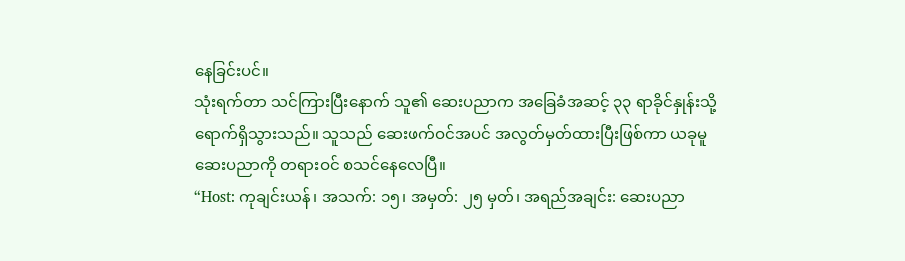နေခြင်းပင်။
သုံးရက်တာ သင်ကြားပြီးနောက် သူ၏ ဆေးပညာက အခြေခံအဆင့် ၃၃ ရာခိုင်နှုန်းသို့ ရောက်ရှိသွားသည်။ သူသည် ဆေးဖက်ဝင်အပင် အလွတ်မှတ်ထားပြီးဖြစ်ကာ ယခုမူ ဆေးပညာကို တရားဝင် စသင်နေလေပြီ။
“Host: ကုချင်းယန်၊ အသက်: ၁၅၊ အမှတ်: ၂၅ မှတ်၊ အရည်အချင်း: ဆေးပညာ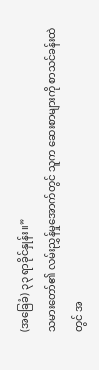(အခြေခံ) ၃၃ ရာခိုင်နှုန်း။”
သမားတော်၏ လမ်းညွှန်မှုအောက်တွင် သူက ဆေးစာများကို စာသင်ခန်းထဲတွင် အ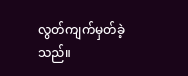လွတ်ကျက်မှတ်ခဲ့သည်။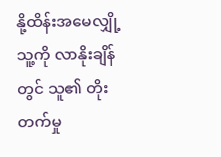နို့ထိန်းအမေလျှို့ သူ့ကို လာနိုးချိန်တွင် သူ၏ တိုးတက်မှု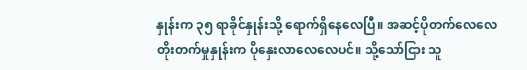နှုန်းက ၃၅ ရာခိုင်နှုန်းသို့ ရောက်ရှိနေလေပြီ။ အဆင့်ပိုတက်လေလေ တိုးတက်မှုနှုန်းက ပိုနှေးလာလေလေပင်။ သို့သော်ငြား သူ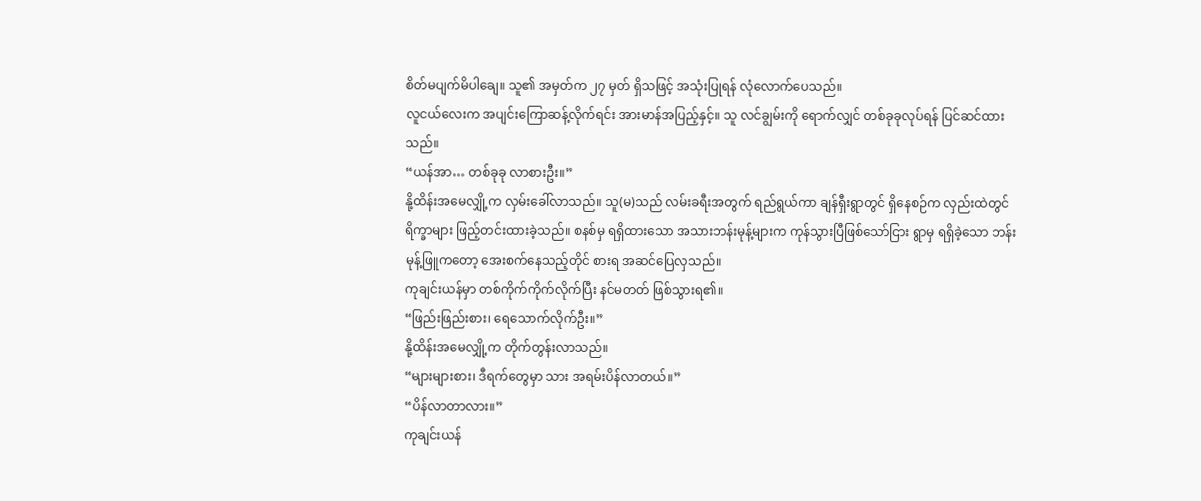စိတ်မပျက်မိပါချေ။ သူ၏ အမှတ်က ၂၇ မှတ် ရှိသဖြင့် အသုံးပြုရန် လုံလောက်ပေသည်။
လူငယ်လေးက အပျင်းကြောဆန့်လိုက်ရင်း အားမာန်အပြည့်နှင့်။ သူ လင်ချွမ်းကို ရောက်လျှင် တစ်ခုခုလုပ်ရန် ပြင်ဆင်ထားသည်။
“ယန်အာ… တစ်ခုခု လာစားဦး။”
နို့ထိန်းအမေလျှို့က လှမ်းခေါ်လာသည်။ သူ(မ)သည် လမ်းခရီးအတွက် ရည်ရွယ်ကာ ချန်ရှီးရွာတွင် ရှိနေစဉ်က လှည်းထဲတွင် ရိက္ခာများ ဖြည့်တင်းထားခဲ့သည်။ စနစ်မှ ရရှိထားသော အသားဘန်းမုန့်များက ကုန်သွားပြီဖြစ်သော်ငြား ရွာမှ ရရှိခဲ့သော ဘန်းမုန့်ဖြူကတော့ အေးစက်နေသည့်တိုင် စားရ အဆင်ပြေလှသည်။
ကုချင်းယန်မှာ တစ်ကိုက်ကိုက်လိုက်ပြီး နင်မတတ် ဖြစ်သွားရ၏။
“ဖြည်းဖြည်းစား၊ ရေသောက်လိုက်ဦး။”
နို့ထိန်းအမေလျှို့က တိုက်တွန်းလာသည်။
“များများစား၊ ဒီရက်တွေမှာ သား အရမ်းပိန်လာတယ်။”
“ပိန်လာတာလား။”
ကုချင်းယန်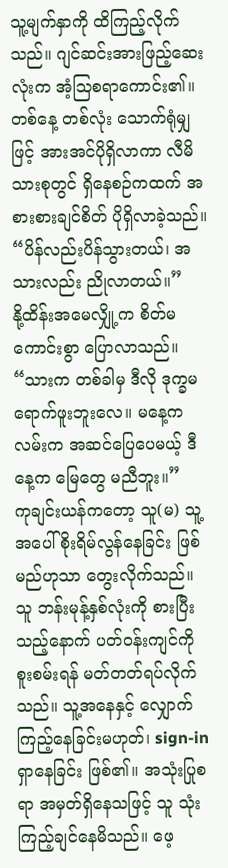သူ့မျက်နှာကို ထိကြည့်လိုက်သည်။ ဂျင်ဆင်းအားဖြည့်ဆေးလုံးက အံ့ဩစရာကောင်း၏။ တစ်နေ့ တစ်လုံး သောက်ရုံမျှဖြင့် အားအင်ပိုရှိလာကာ လီမိသားစုတွင် ရှိနေစဉ်ကထက် အစားစားချင်စိတ် ပိုရှိလာခဲ့သည်။
“ပိန်လည်းပိန်သွားတယ်၊ အသားလည်း ညိုလာတယ်။”
နို့ထိန်းအမေလျှို့က စိတ်မကောင်းစွာ ပြောလာသည်။
“သားက တစ်ခါမှ ဒီလို ဒုက္ခမရောက်ဖူးဘူးလေ။ မနေ့ကလမ်းက အဆင်ပြေပေမယ့် ဒီနေ့က မြေတွေ မညီဘူး။”
ကုချင်းယန်ကတော့ သူ(မ) သူ့အပေါ် စိုးရိမ်လွန်နေခြင်း ဖြစ်မည်ဟုသာ တွေးလိုက်သည်။ သူ ဘန်းမုန့်နှစ်လုံးကို စားပြီးသည့်နောက် ပတ်ဝန်းကျင်ကို စူးစမ်းရန် မတ်တတ်ရပ်လိုက်သည်။ သူ့အနေနှင့် လျှောက်ကြည့်နေခြင်းမဟုတ်၊ sign-in ရှာနေခြင်း ဖြစ်၏။ အသုံးပြုစရာ အမှတ်ရှိနေသဖြင့် သူ သုံးကြည့်ချင်နေမိသည်။ ဖေ့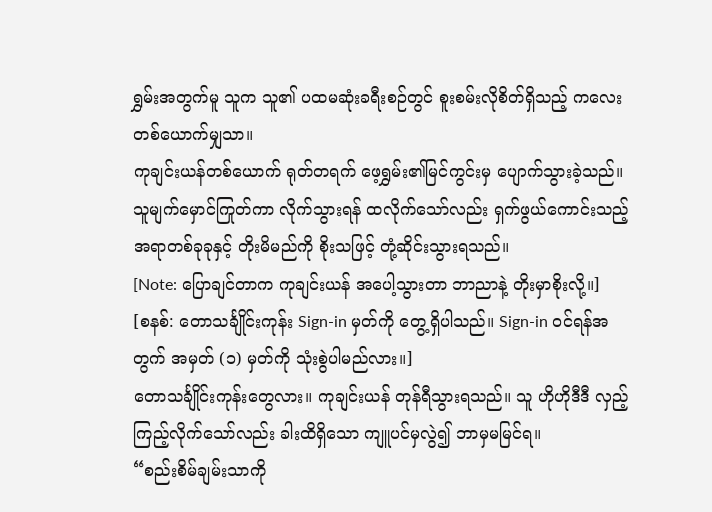ရွှမ်းအတွက်မူ သူက သူ၏ ပထမဆုံးခရီးစဉ်တွင် စူးစမ်းလိုစိတ်ရှိသည့် ကလေးတစ်ယောက်မျှသာ။
ကုချင်းယန်တစ်ယောက် ရုတ်တရက် ဖေ့ရွှမ်း၏မြင်ကွင်းမှ ပျောက်သွားခဲ့သည်။ သူမျက်မှောင်ကြုတ်ကာ လိုက်သွားရန် ထလိုက်သော်လည်း ရှက်ဖွယ်ကောင်းသည့် အရာတစ်ခုခုနှင့် တိုးမိမည်ကို စိုးသဖြင့် တုံ့ဆိုင်းသွားရသည်။
[Note: ပြောချင်တာက ကုချင်းယန် အပေါ့သွားတာ ဘာညာနဲ့ တိုးမှာစိုးလို့။]
[စနစ်: တောသင်္ချိုင်းကုန်း Sign-in မှတ်ကို တွေ့ရှိပါသည်။ Sign-in ဝင်ရန်အတွက် အမှတ် (၁) မှတ်ကို သုံးစွဲပါမည်လား။]
တောသင်္ချိုင်းကုန်းတွေလား။ ကုချင်းယန် တုန်ရီသွားရသည်။ သူ ဟိုဟိုဒီဒီ လှည့်ကြည့်လိုက်သော်လည်း ခါးထိရှိသော ကျူပင်မှလွဲ၍ ဘာမှမမြင်ရ။
“စည်းစိမ်ချမ်းသာကို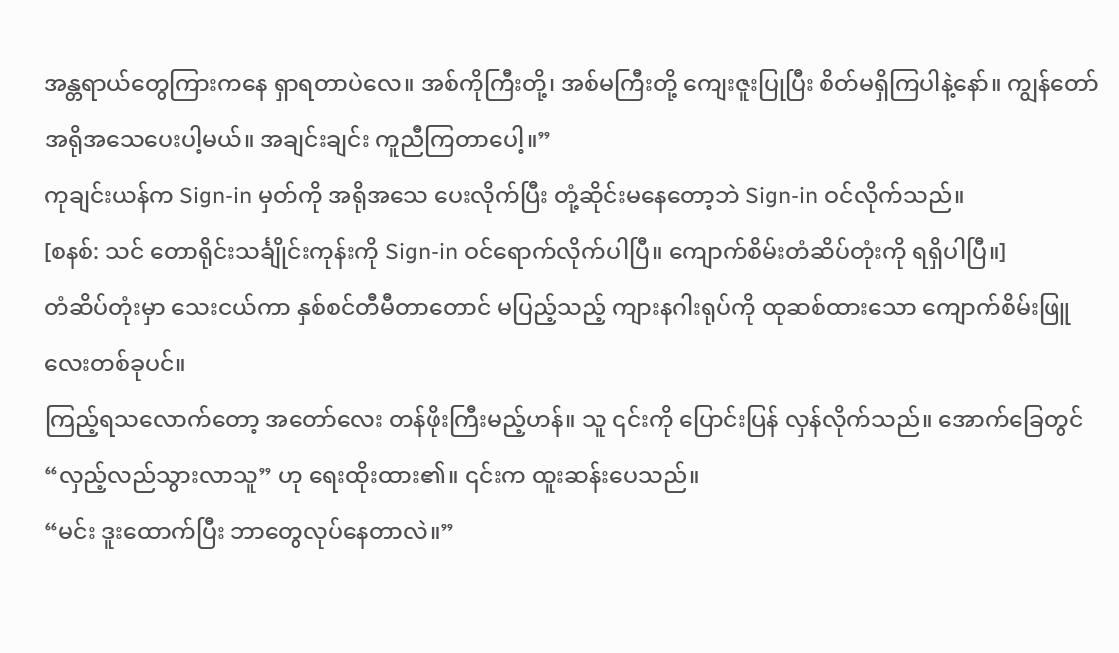အန္တရာယ်တွေကြားကနေ ရှာရတာပဲလေ။ အစ်ကိုကြီးတို့၊ အစ်မကြီးတို့ ကျေးဇူးပြုပြီး စိတ်မရှိကြပါနဲ့နော်။ ကျွန်တော် အရိုအသေပေးပါ့မယ်။ အချင်းချင်း ကူညီကြတာပေါ့။”
ကုချင်းယန်က Sign-in မှတ်ကို အရိုအသေ ပေးလိုက်ပြီး တုံ့ဆိုင်းမနေတော့ဘဲ Sign-in ဝင်လိုက်သည်။
[စနစ်: သင် တောရိုင်းသင်္ချိုင်းကုန်းကို Sign-in ဝင်ရောက်လိုက်ပါပြီ။ ကျောက်စိမ်းတံဆိပ်တုံးကို ရရှိပါပြီ။]
တံဆိပ်တုံးမှာ သေးငယ်ကာ နှစ်စင်တီမီတာတောင် မပြည့်သည့် ကျားနဂါးရုပ်ကို ထုဆစ်ထားသော ကျောက်စိမ်းဖြူလေးတစ်ခုပင်။
ကြည့်ရသလောက်တော့ အတော်လေး တန်ဖိုးကြီးမည့်ဟန်။ သူ ၎င်းကို ပြောင်းပြန် လှန်လိုက်သည်။ အောက်ခြေတွင် “လှည့်လည်သွားလာသူ” ဟု ရေးထိုးထား၏။ ၎င်းက ထူးဆန်းပေသည်။
“မင်း ဒူးထောက်ပြီး ဘာတွေလုပ်နေတာလဲ။”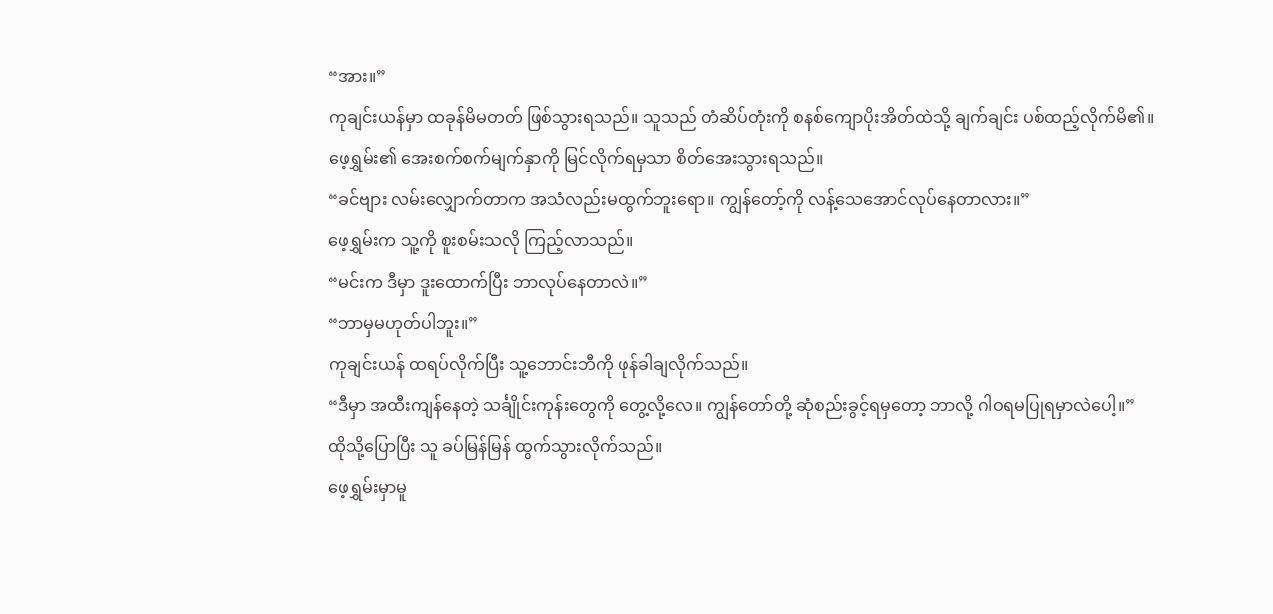“အား။”
ကုချင်းယန်မှာ ထခုန်မိမတတ် ဖြစ်သွားရသည်။ သူသည် တံဆိပ်တုံးကို စနစ်ကျောပိုးအိတ်ထဲသို့ ချက်ချင်း ပစ်ထည့်လိုက်မိ၏။
ဖေ့ရွှမ်း၏ အေးစက်စက်မျက်နှာကို မြင်လိုက်ရမှသာ စိတ်အေးသွားရသည်။
“ခင်ဗျား လမ်းလျှောက်တာက အသံလည်းမထွက်ဘူးရော။ ကျွန်တော့်ကို လန့်သေအောင်လုပ်နေတာလား။”
ဖေ့ရွှမ်းက သူ့ကို စူးစမ်းသလို ကြည့်လာသည်။
“မင်းက ဒီမှာ ဒူးထောက်ပြီး ဘာလုပ်နေတာလဲ။”
“ဘာမှမဟုတ်ပါဘူး။”
ကုချင်းယန် ထရပ်လိုက်ပြီး သူ့ဘောင်းဘီကို ဖုန်ခါချလိုက်သည်။
“ဒီမှာ အထီးကျန်နေတဲ့ သင်္ချိုင်းကုန်းတွေကို တွေ့လို့လေ။ ကျွန်တော်တို့ ဆုံစည်းခွင့်ရမှတော့ ဘာလို့ ဂါဝရမပြုရမှာလဲပေါ့။”
ထိုသို့ပြောပြီး သူ ခပ်မြန်မြန် ထွက်သွားလိုက်သည်။
ဖေ့ရွှမ်းမှာမူ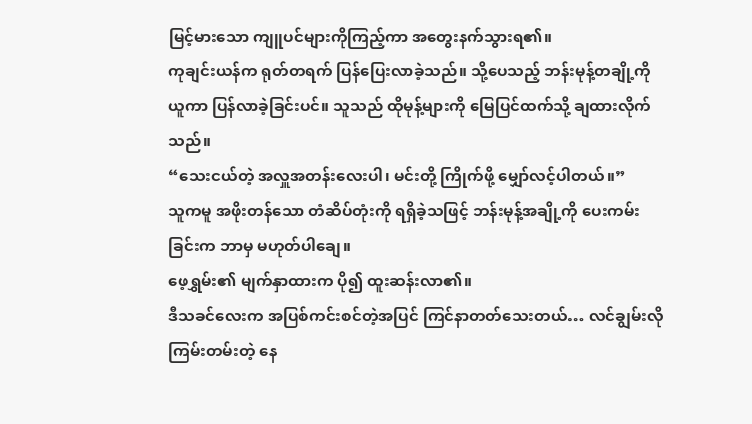မြင့်မားသော ကျူပင်များကိုကြည့်ကာ အတွေးနက်သွားရ၏။
ကုချင်းယန်က ရုတ်တရက် ပြန်ပြေးလာခဲ့သည်။ သို့ပေသည့် ဘန်းမုန့်တချို့ကို ယူကာ ပြန်လာခဲ့ခြင်းပင်။ သူသည် ထိုမုန့်များကို မြေပြင်ထက်သို့ ချထားလိုက်သည်။
“သေးငယ်တဲ့ အလှူအတန်းလေးပါ၊ မင်းတို့ ကြိုက်ဖို့ မျှော်လင့်ပါတယ်။”
သူကမူ အဖိုးတန်သော တံဆိပ်တုံးကို ရရှိခဲ့သဖြင့် ဘန်းမုန့်အချို့ကို ပေးကမ်းခြင်းက ဘာမှ မဟုတ်ပါချေ။
ဖေ့ရွှမ်း၏ မျက်နှာထားက ပို၍ ထူးဆန်းလာ၏။
ဒီသခင်လေးက အပြစ်ကင်းစင်တဲ့အပြင် ကြင်နာတတ်သေးတယ်… လင်ချွမ်းလို ကြမ်းတမ်းတဲ့ နေ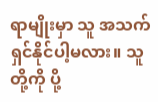ရာမျိုးမှာ သူ အသက်ရှင်နိုင်ပါ့မလား။ သူတို့ကို ပို့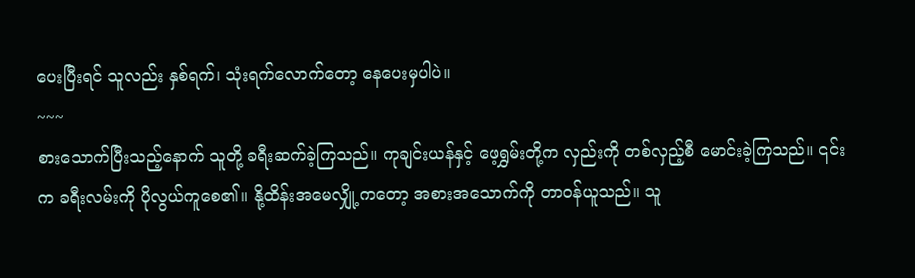ပေးပြီးရင် သူလည်း နှစ်ရက်၊ သုံးရက်လောက်တော့ နေပေးမှပါပဲ။
~~~
စားသောက်ပြီးသည့်နောက် သူတို့ ခရီးဆက်ခဲ့ကြသည်။ ကုချင်းယန်နှင့် ဖေ့ရွှမ်းတို့က လှည်းကို တစ်လှည့်စီ မောင်းခဲ့ကြသည်။ ၎င်းက ခရီးလမ်းကို ပိုလွယ်ကူစေ၏။ နို့ထိန်းအမေလျှို့ကတော့ အစားအသောက်ကို တာဝန်ယူသည်။ သူ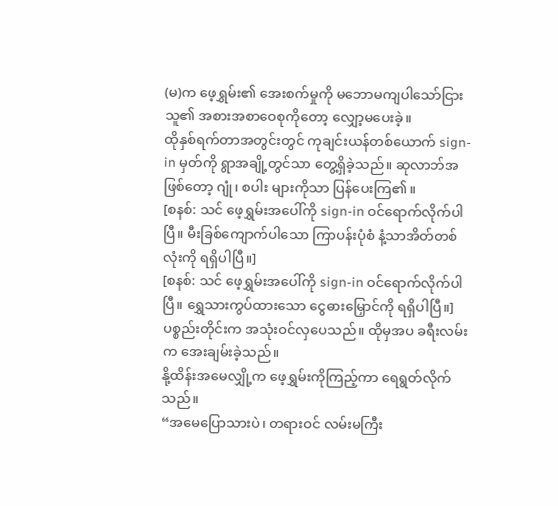(မ)က ဖေ့ရွှမ်း၏ အေးစက်မှုကို မဘောမကျပါသော်ငြား သူ၏ အစားအစာဝေစုကိုတော့ လျှော့မပေးခဲ့။
ထိုနှစ်ရက်တာအတွင်းတွင် ကုချင်းယန်တစ်ယောက် sign-in မှတ်ကို ရွာအချို့တွင်သာ တွေ့ရှိခဲ့သည်။ ဆုလာဘ်အဖြစ်တော့ ဂျုံ၊ စပါး များကိုသာ ပြန်ပေးကြ၏။
[စနစ်: သင် ဖေ့ရွှမ်းအပေါ်ကို sign-in ဝင်ရောက်လိုက်ပါပြီ။ မီးခြစ်ကျောက်ပါသော ကြာပန်းပုံစံ နံ့သာအိတ်တစ်လုံးကို ရရှိပါပြီ။]
[စနစ်: သင် ဖေ့ရွှမ်းအပေါ်ကို sign-in ဝင်ရောက်လိုက်ပါပြီ။ ရွှေသားကွပ်ထားသော ငွေဓားမြှောင်ကို ရရှိပါပြီ။]
ပစ္စည်းတိုင်းက အသုံးဝင်လှပေသည်။ ထိုမှအပ ခရီးလမ်းက အေးချမ်းခဲ့သည်။
နို့ထိန်းအမေလျှို့က ဖေ့ရွှမ်းကိုကြည့်ကာ ရေရွတ်လိုက်သည်။
“အမေပြောသားပဲ၊ တရားဝင် လမ်းမကြီး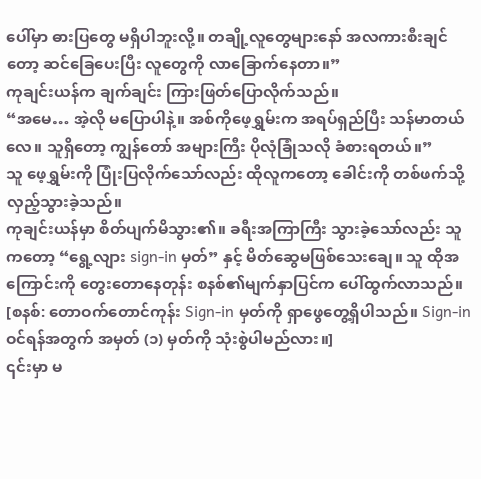ပေါ်မှာ ဓားပြတွေ မရှိပါဘူးလို့။ တချို့လူတွေများနော် အလကားစီးချင်တော့ ဆင်ခြေပေးပြီး လူတွေကို လာခြောက်နေတာ။”
ကုချင်းယန်က ချက်ချင်း ကြားဖြတ်ပြောလိုက်သည်။
“အမေ… အဲ့လို မပြောပါနဲ့။ အစ်ကိုဖေ့ရွှမ်းက အရပ်ရှည်ပြီး သန်မာတယ်လေ။ သူရှိတော့ ကျွန်တော် အများကြီး ပိုလုံခြုံသလို ခံစားရတယ်။”
သူ ဖေ့ရွှမ်းကို ပြုံးပြလိုက်သော်လည်း ထိုလူကတော့ ခေါင်းကို တစ်ဖက်သို့ လှည့်သွားခဲ့သည်။
ကုချင်းယန်မှာ စိတ်ပျက်မိသွား၏။ ခရီးအကြာကြီး သွားခဲ့သော်လည်း သူကတော့ “ရွေ့လျား sign-in မှတ်” နှင့် မိတ်ဆွေမဖြစ်သေးချေ။ သူ ထိုအကြောင်းကို တွေးတောနေတုန်း စနစ်၏မျက်နှာပြင်က ပေါ်ထွက်လာသည်။
[စနစ်: တောဝက်တောင်ကုန်း Sign-in မှတ်ကို ရှာဖွေတွေ့ရှိပါသည်။ Sign-in ဝင်ရန်အတွက် အမှတ် (၁) မှတ်ကို သုံးစွဲပါမည်လား။]
၎င်းမှာ မ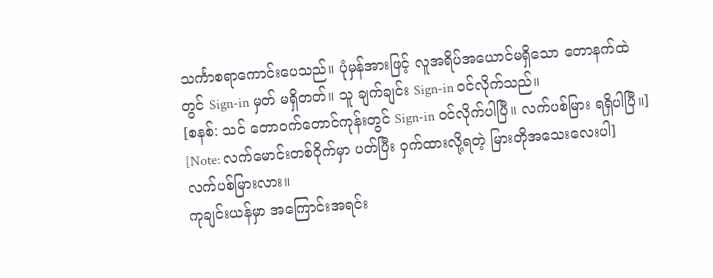သင်္ကာစရာကောင်းပေသည်။ ပုံမှန်အားဖြင့် လူအရိပ်အယောင်မရှိသော တောနက်ထဲတွင် Sign-in မှတ် မရှိတတ်။ သူ ချက်ချင်း Sign-in ဝင်လိုက်သည်။
[စနစ်: သင် တောဝက်တောင်ကုန်းတွင် Sign-in ဝင်လိုက်ပါပြီ။ လက်ပစ်မြား ရရှိပါပြီ။]
[Note: လက်မောင်းတစ်ဝိုက်မှာ ပတ်ပြီး ဝှက်ထားလို့ရတဲ့ မြားတိုအသေးလေးပါ]
လက်ပစ်မြားလား။
ကုချင်းယန်မှာ အကြောင်းအရင်း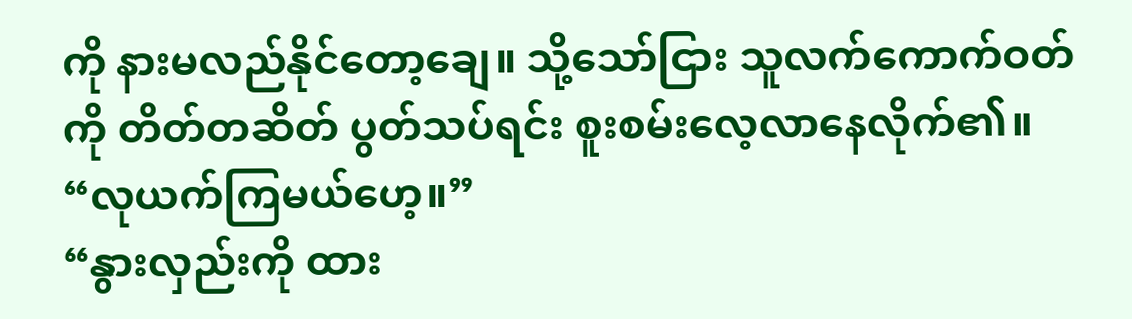ကို နားမလည်နိုင်တော့ချေ။ သို့သော်ငြား သူလက်ကောက်ဝတ်ကို တိတ်တဆိတ် ပွတ်သပ်ရင်း စူးစမ်းလေ့လာနေလိုက်၏။
“လုယက်ကြမယ်ဟေ့။”
“နွားလှည်းကို ထား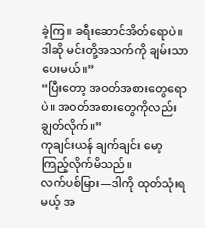ခဲ့ကြ။ ခရီးဆောင်အိတ်ရောပဲ။ ဒါဆို မင်းတို့အသက်ကို ချမ်းသာပေးမယ်။”
“ပြီးတော့ အဝတ်အစားတွေရောပဲ။ အဝတ်အစားတွေကိုလည်း ချွတ်လိုက်။”
ကုချင်းယန် ချက်ချင်း မော့ကြည့်လိုက်မိသည်။
လက်ပစ်မြား—ဒါကို ထုတ်သုံးရမယ့် အ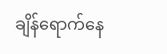ချိန်ရောက်နေ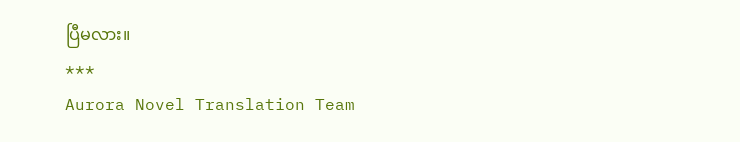ပြီမလား။
***
Aurora Novel Translation Team